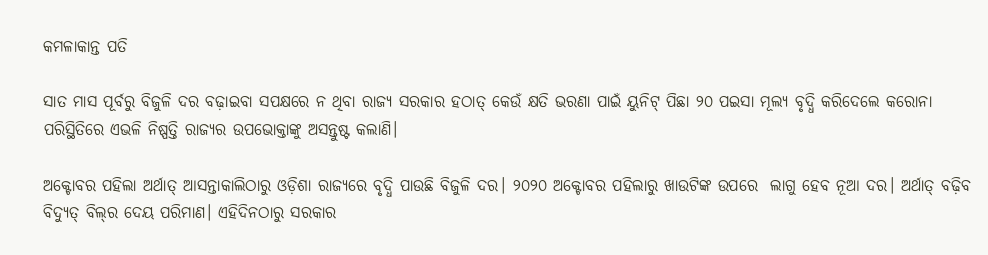କମଳାକାନ୍ତ ପତି

ସାତ ମାସ ପୂର୍ବରୁ ବିଜୁଳି ଦର ବଢ଼ାଇବା ସପକ୍ଷରେ ନ ଥିବା ରାଜ୍ୟ ସରକାର ହଠାତ୍ କେଉଁ କ୍ଷତି ଭରଣା ପାଇଁ ୟୁନିଟ୍ ପିଛା ୨୦ ପଇସା ମୂଲ୍ୟ ବୃଦ୍ଧି କରିଦେଲେ କରୋନା ପରିସ୍ଥିତିରେ ଏଭଳି ନିଷ୍ପତ୍ତି ରାଜ୍ୟର ଉପଭୋକ୍ତାଙ୍କୁ ଅସନ୍ତୁଷ୍ଟ କଲାଣି।

ଅକ୍ଟୋବର ପହିଲା ଅର୍ଥାତ୍ ଆସନ୍ତାକାଲିଠାରୁ ଓଡ଼ିଶା ରାଜ୍ୟରେ ବୃଦ୍ଧି ପାଉଛି ବିଜୁଳି ଦର। ୨୦୨୦ ଅକ୍ଟୋବର ପହିଲାରୁ ଖାଉଟିଙ୍କ ଉପରେ  ଲାଗୁ ହେବ ନୂଆ ଦର। ଅର୍ଥାତ୍ ବଢ଼ିବ ବିଦ୍ୟୁତ୍ ବିଲ୍‌ର ଦେୟ ପରିମାଣ। ଏହିଦିନଠାରୁ ସରକାର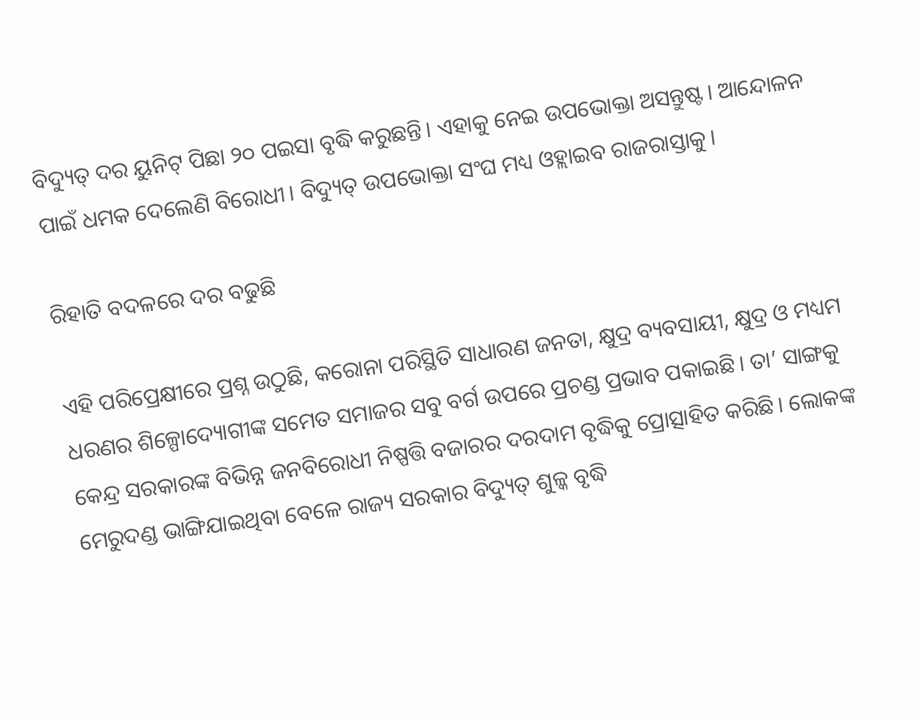ବିଦ୍ୟୁତ୍ ଦର ୟୁନିଟ୍ ପିଛା ୨୦ ପଇସା ବୃଦ୍ଧି କରୁଛନ୍ତି। ଏହାକୁ ନେଇ ଉପଭୋକ୍ତା ଅସନ୍ତୁଷ୍ଟ। ଆନ୍ଦୋଳନ ପାଇଁ ଧମକ ଦେଲେଣି ବିରୋଧୀ। ବିଦ୍ୟୁତ୍ ଉପଭୋକ୍ତା ସଂଘ ମଧ୍ୟ ଓହ୍ଲାଇବ ରାଜରାସ୍ତାକୁ।

ରିହାତି ବଦଳରେ ଦର ବଢୁଛି

ଏହି ପରିପ୍ରେକ୍ଷୀରେ ପ୍ରଶ୍ନ ଉଠୁଛି, କରୋନା ପରିସ୍ଥିତି ସାଧାରଣ ଜନତା, କ୍ଷୁଦ୍ର ବ୍ୟବସାୟୀ, କ୍ଷୁଦ୍ର ଓ ମଧ୍ୟମ ଧରଣର ଶିଳ୍ପୋଦ୍ୟୋଗୀଙ୍କ ସମେତ ସମାଜର ସବୁ ବର୍ଗ ଉପରେ ପ୍ରଚଣ୍ଡ ପ୍ରଭାବ ପକାଇଛି। ତା’ ସାଙ୍ଗକୁ କେନ୍ଦ୍ର ସରକାରଙ୍କ ବିଭିନ୍ନ ଜନବିରୋଧୀ ନିଷ୍ପତ୍ତି ବଜାରର ଦରଦାମ ବୃଦ୍ଧିକୁ ପ୍ରୋତ୍ସାହିତ କରିଛି। ଲୋକଙ୍କ ମେରୁଦଣ୍ଡ ଭାଙ୍ଗିଯାଇଥିବା ବେଳେ ରାଜ୍ୟ ସରକାର ବିଦ୍ୟୁତ୍ ଶୁଳ୍କ ବୃଦ୍ଧି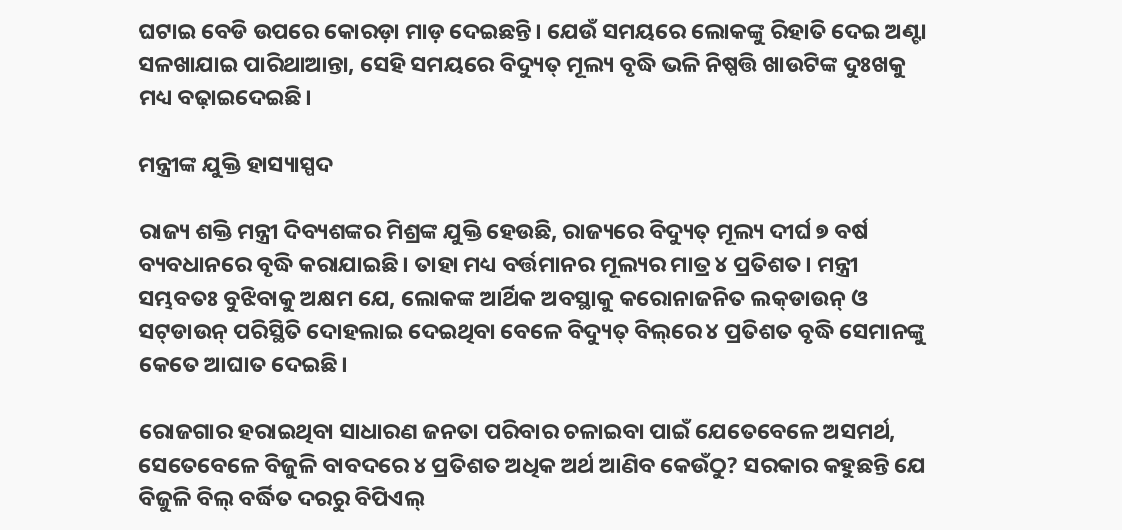ଘଟାଇ ବେଡି ଉପରେ କୋରଡ଼ା ମାଡ଼ ଦେଇଛନ୍ତି। ଯେଉଁ ସମୟରେ ଲୋକଙ୍କୁ ରିହାତି ଦେଇ ଅଣ୍ଟା ସଳଖାଯାଇ ପାରିଥାଆନ୍ତା, ସେହି ସମୟରେ ବିଦ୍ୟୁତ୍ ମୂଲ୍ୟ ବୃଦ୍ଧି ଭଳି ନିଷ୍ପତ୍ତି ଖାଉଟିଙ୍କ ଦୁଃଖକୁ ମଧ୍ୟ ବଢ଼ାଇଦେଇଛି।

ମନ୍ତ୍ରୀଙ୍କ ଯୁକ୍ତି ହାସ୍ୟାସ୍ପଦ

ରାଜ୍ୟ ଶକ୍ତି ମନ୍ତ୍ରୀ ଦିବ୍ୟଶଙ୍କର ମିଶ୍ରଙ୍କ ଯୁକ୍ତି ହେଉଛି, ରାଜ୍ୟରେ ବିଦ୍ୟୁତ୍ ମୂଲ୍ୟ ଦୀର୍ଘ ୭ ବର୍ଷ ବ୍ୟବଧାନରେ ବୃଦ୍ଧି କରାଯାଇଛି। ତାହା ମଧ୍ୟ ବର୍ତ୍ତମାନର ମୂଲ୍ୟର ମାତ୍ର ୪ ପ୍ରତିଶତ। ମନ୍ତ୍ରୀ ସମ୍ଭବତଃ ବୁଝିବାକୁ ଅକ୍ଷମ ଯେ, ଲୋକଙ୍କ ଆର୍ଥିକ ଅବସ୍ଥାକୁ କରୋନାଜନିତ ଲକ୍‌ଡାଉନ୍ ଓ ସଟ୍‌ଡାଉନ୍ ପରିସ୍ଥିତି ଦୋହଲାଇ ଦେଇଥିବା ବେଳେ ବିଦ୍ୟୁତ୍ ବିଲ୍‌ରେ ୪ ପ୍ରତିଶତ ବୃଦ୍ଧି ସେମାନଙ୍କୁ କେତେ ଆଘାତ ଦେଇଛି।

ରୋଜଗାର ହରାଇଥିବା ସାଧାରଣ ଜନତା ପରିବାର ଚଳାଇବା ପାଇଁ ଯେତେବେଳେ ଅସମର୍ଥ, ସେତେବେଳେ ବିଜୁଳି ବାବଦରେ ୪ ପ୍ରତିଶତ ଅଧିକ ଅର୍ଥ ଆଣିବ କେଉଁଠୁ? ସରକାର କହୁଛନ୍ତି ଯେ ବିଜୁଳି ବିଲ୍ ବର୍ଦ୍ଧିତ ଦରରୁ ବିପିଏଲ୍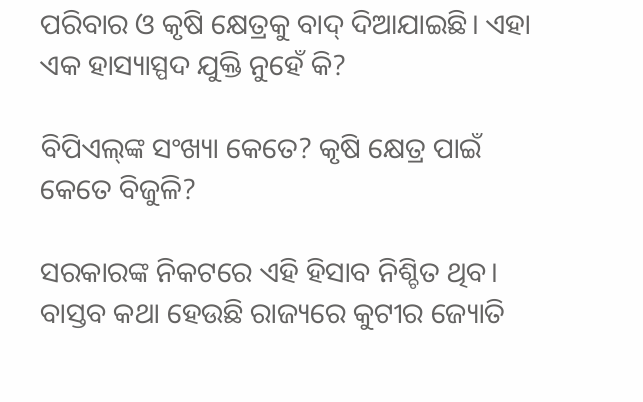ପରିବାର ଓ କୃଷି କ୍ଷେତ୍ରକୁ ବାଦ୍ ଦିଆଯାଇଛି। ଏହା ଏକ ହାସ୍ୟାସ୍ପଦ ଯୁକ୍ତି ନୁହେଁ କି?

ବିପିଏଲ୍‌ଙ୍କ ସଂଖ୍ୟା କେତେ? କୃଷି କ୍ଷେତ୍ର ପାଇଁ କେତେ ବିଜୁଳି?

ସରକାରଙ୍କ ନିକଟରେ ଏହି ହିସାବ ନିଶ୍ଚିତ ଥିବ। ବାସ୍ତବ କଥା ହେଉଛି ରାଜ୍ୟରେ କୁଟୀର ଜ୍ୟୋତି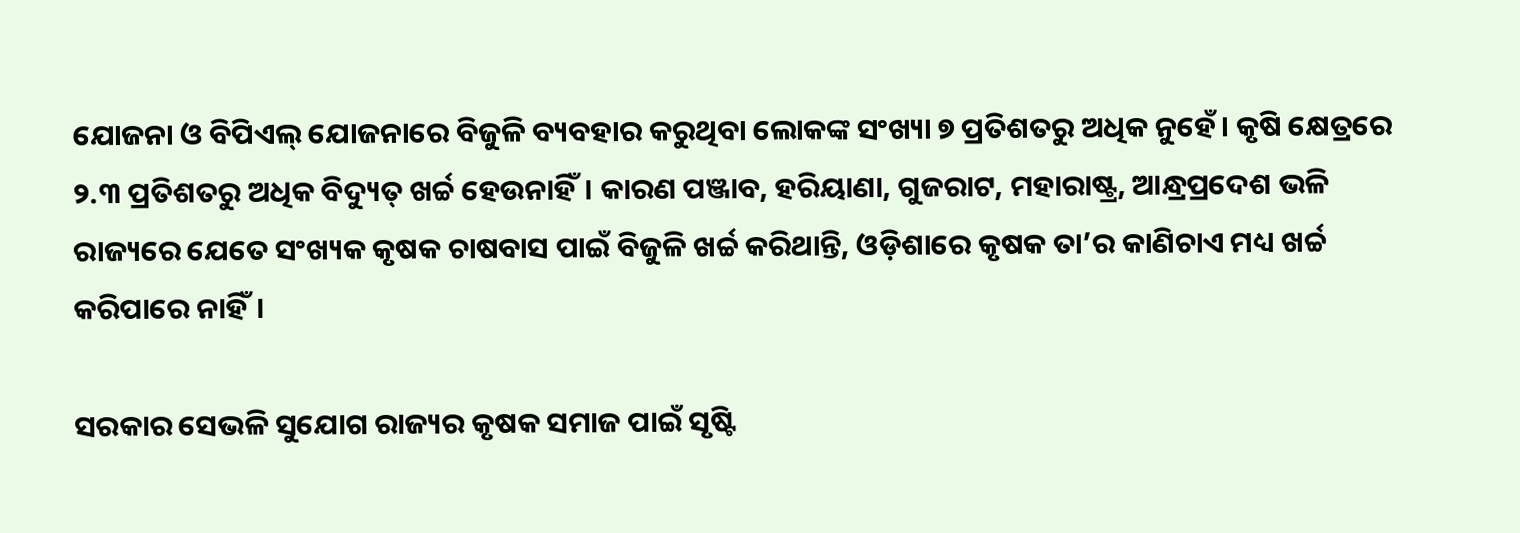ଯୋଜନା ଓ ବିପିଏଲ୍ ଯୋଜନାରେ ବିଜୁଳି ବ୍ୟବହାର କରୁଥିବା ଲୋକଙ୍କ ସଂଖ୍ୟା ୭ ପ୍ରତିଶତରୁ ଅଧିକ ନୁହେଁ। କୃଷି କ୍ଷେତ୍ରରେ ୨.୩ ପ୍ରତିଶତରୁ ଅଧିକ ବିଦ୍ୟୁତ୍ ଖର୍ଚ୍ଚ ହେଉନାହିଁ। କାରଣ ପଞ୍ଜାବ, ହରିୟାଣା, ଗୁଜରାଟ, ମହାରାଷ୍ଟ୍ର, ଆନ୍ଧ୍ରପ୍ରଦେଶ ଭଳି ରାଜ୍ୟରେ ଯେତେ ସଂଖ୍ୟକ କୃଷକ ଚାଷବାସ ପାଇଁ ବିଜୁଳି ଖର୍ଚ୍ଚ କରିଥାନ୍ତି, ଓଡ଼ିଶାରେ କୃଷକ ତା’ର କାଣିଚାଏ ମଧ୍ୟ ଖର୍ଚ୍ଚ କରିପାରେ ନାହିଁ।

ସରକାର ସେଭଳି ସୁଯୋଗ ରାଜ୍ୟର କୃଷକ ସମାଜ ପାଇଁ ସୃଷ୍ଟି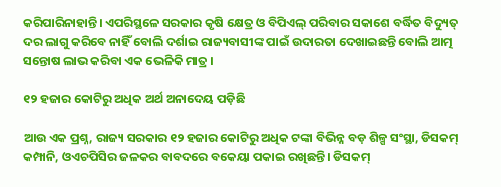କରିପାରିନାହାନ୍ତି। ଏପରିସ୍ଥଳେ ସରକାର କୃଷି କ୍ଷେତ୍ର ଓ ବିପିଏଲ୍ ପରିବାର ସକାଶେ ବର୍ଦ୍ଧିତ ବିଦ୍ୟୁତ୍ ଦର ଲାଗୁ କରିବେ ନାହିଁ ବୋଲି ଦର୍ଶାଇ ରାଜ୍ୟବାସୀଙ୍କ ପାଇଁ ଉଦାରତା ଦେଖାଇଛନ୍ତି ବୋଲି ଆତ୍ମ ସନ୍ତୋଷ ଲାଭ କରିବା ଏକ ଭେଳିକି ମାତ୍ର ।

୧୨ ହଜାର କୋଟିରୁ ଅଧିକ ଅର୍ଥ ଅନାଦେୟ ପଡ଼ିଛି

ଆଉ ଏକ ପ୍ରଶ୍ନ, ରାଜ୍ୟ ସରକାର ୧୨ ହଜାର କୋଟିରୁ ଅଧିକ ଟଙ୍କା ବିଭିନ୍ନ ବଡ଼ ଶିଳ୍ପ ସଂସ୍ଥା, ଡିସକମ୍ କମ୍ପାନି, ଓଏଚପିସିର ଜଳକର ବାବଦରେ ବକେୟା ପକାଇ ରଖିଛନ୍ତି। ଡିସକମ୍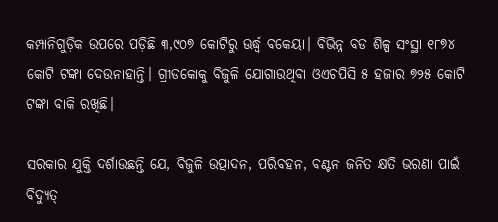କମ୍ପାନିଗୁଡ଼ିକ ଉପରେ ପଡ଼ିଛି ୩,୯୦୭ କୋଟିରୁ ଊର୍ଦ୍ଧ୍ୱ ବକେୟା। ବିଭିନ୍ନ ବଡ ଶିଳ୍ପ ସଂସ୍ଥା ୧୮୭୪ କୋଟି ଟଙ୍କା ଦେଉନାହାନ୍ତି। ଗ୍ରୀଡକୋକୁ ବିଜୁଳି ଯୋଗାଉଥିବା ଓଏଚପିସି ୫ ହଜାର ୭୨୫ କୋଟି ଟଙ୍କା ବାକି ରଖିଛି।

ସରକାର ଯୁକ୍ତି ଦର୍ଶାଉଛନ୍ତି ଯେ, ବିଜୁଳି ଉତ୍ପାଦନ, ପରିବହନ, ବଣ୍ଟନ ଜନିତ କ୍ଷତି ଭରଣା ପାଇଁ ବିଦ୍ୟୁତ୍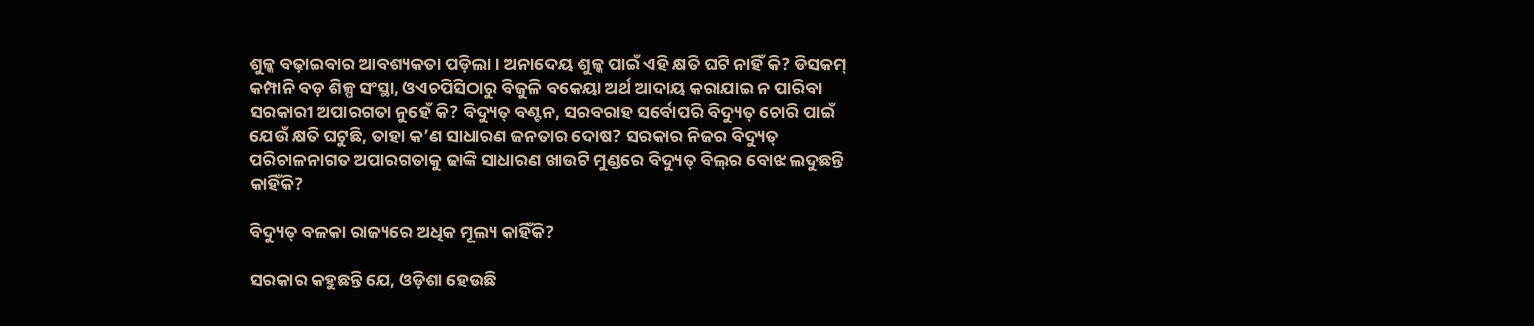ଶୁଳ୍କ ବଢ଼ାଇବାର ଆବଶ୍ୟକତା ପଡ଼ିଲା। ଅନାଦେୟ ଶୁଳ୍କ ପାଇଁ ଏହି କ୍ଷତି ଘଟି ନାହିଁ କି? ଡିସକମ୍ କମ୍ପାନି ବଡ଼ ଶିଳ୍ପ ସଂସ୍ଥା, ଓଏଚପିସିଠାରୁ ବିଜୁଳି ବକେୟା ଅର୍ଥ ଆଦାୟ କରାଯାଇ ନ ପାରିବା ସରକାରୀ ଅପାରଗତା ନୁହେଁ କି? ବିଦ୍ୟୁତ୍ ବଣ୍ଟନ, ସରବରାହ ସର୍ବୋପରି ବିଦ୍ୟୁତ୍ ଚୋରି ପାଇଁ ଯେଉଁ କ୍ଷତି ଘଟୁଛି, ତାହା କ’ଣ ସାଧାରଣ ଜନତାର ଦୋଷ? ସରକାର ନିଜର ବିଦ୍ୟୁତ୍ ପରିଚାଳନାଗତ ଅପାରଗତାକୁ ଢାଙ୍କି ସାଧାରଣ ଖାଉଟି ମୁଣ୍ଡରେ ବିଦ୍ୟୁତ୍ ବିଲ୍‌ର ବୋଝ ଲଦୁଛନ୍ତି କାହିଁକି?

ବିଦ୍ୟୁତ୍ ବଳକା ରାଜ୍ୟରେ ଅଧିକ ମୂଲ୍ୟ କାହିଁକି?

ସରକାର କହୁଛନ୍ତି ଯେ, ଓଡ଼ିଶା ହେଉଛି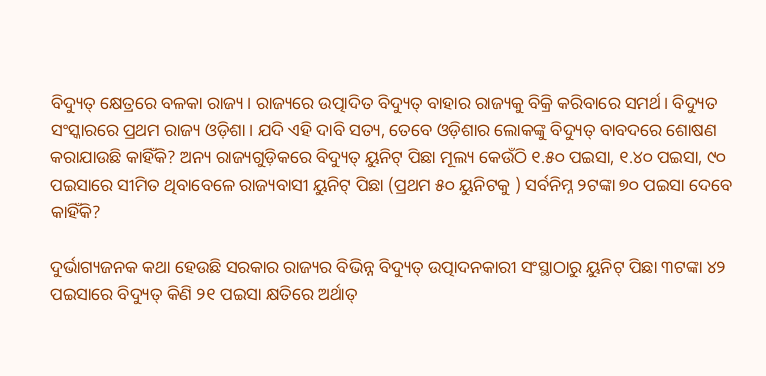ବିଦ୍ୟୁତ୍ କ୍ଷେତ୍ରରେ ବଳକା ରାଜ୍ୟ। ରାଜ୍ୟରେ ଉତ୍ପାଦିତ ବିଦ୍ୟୁତ୍ ବାହାର ରାଜ୍ୟକୁ ବିକ୍ରି କରିବାରେ ସମର୍ଥ। ବିଦ୍ୟୁତ ସଂସ୍କାରରେ ପ୍ରଥମ ରାଜ୍ୟ ଓଡ଼ିଶା। ଯଦି ଏହି ଦାବି ସତ୍ୟ, ତେବେ ଓଡ଼ିଶାର ଲୋକଙ୍କୁ ବିଦ୍ୟୁତ୍ ବାବଦରେ ଶୋଷଣ କରାଯାଉଛି କାହିଁକି? ଅନ୍ୟ ରାଜ୍ୟଗୁଡ଼ିକରେ ବିଦ୍ୟୁତ୍ ୟୁନିଟ୍ ପିଛା ମୂଲ୍ୟ କେଉଁଠି ୧.୫୦ ପଇସା, ୧.୪୦ ପଇସା, ୯୦ ପଇସାରେ ସୀମିତ ଥିବାବେଳେ ରାଜ୍ୟବାସୀ ୟୁନିଟ୍ ପିଛା (ପ୍ରଥମ ୫୦ ୟୁନିଟକୁ ) ସର୍ବନିମ୍ନ ୨ଟଙ୍କା ୭୦ ପଇସା ଦେବେ କାହିଁକି?

ଦୁର୍ଭାଗ୍ୟଜନକ କଥା ହେଉଛି ସରକାର ରାଜ୍ୟର ବିଭିନ୍ନ ବିଦ୍ୟୁତ୍ ଉତ୍ପାଦନକାରୀ ସଂସ୍ଥାଠାରୁ ୟୁନିଟ୍ ପିଛା ୩ଟଙ୍କା ୪୨ ପଇସାରେ ବିଦ୍ୟୁତ୍ କିଣି ୨୧ ପଇସା କ୍ଷତିରେ ଅର୍ଥାତ୍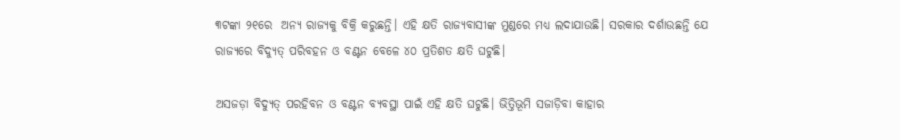୩ଟଙ୍କା ୨୧ରେ  ଅନ୍ୟ ରାଜ୍ୟକୁ ବିକ୍ରି କରୁଛନ୍ତି। ଏହି କ୍ଷତି ରାଜ୍ୟବାସୀଙ୍କ ମୁଣ୍ଡରେ ମଧ୍ୟ ଲଦାଯାଉଛି। ସରକାର ଦର୍ଶାଉଛନ୍ତି ଯେ ରାଜ୍ୟରେ ବିଦ୍ୟୁତ୍ ପରିବହନ ଓ ବଣ୍ଟନ ବେଳେ ୪୦ ପ୍ରତିଶତ କ୍ଷତି ଘଟୁଛି।

ଅସଜଡ଼ା ବିଦ୍ୟୁତ୍ ପରହିବନ ଓ ବଣ୍ଟନ ବ୍ୟବସ୍ଥା ପାଇଁ ଏହି କ୍ଷତି ଘଟୁଛି। ଭିତ୍ତିଭୂମି ସଜାଡ଼ିବା କାହାର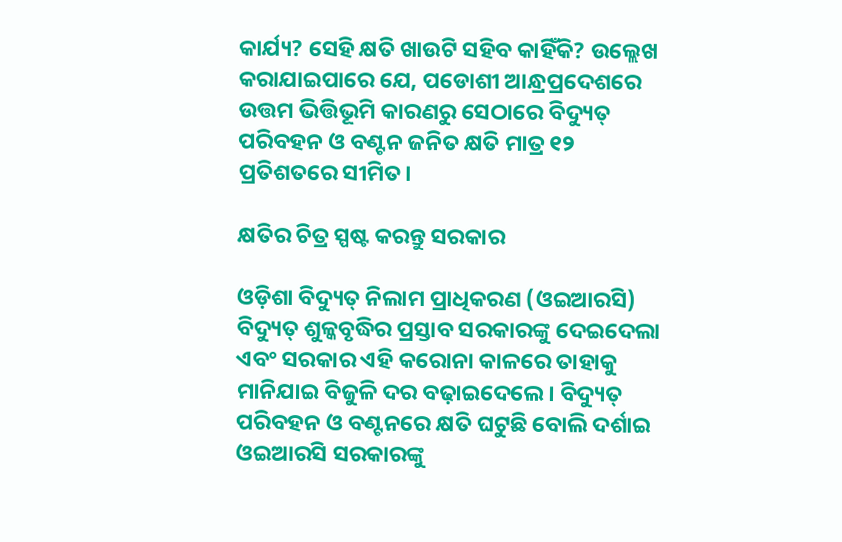କାର୍ଯ୍ୟ? ସେହି କ୍ଷତି ଖାଉଟି ସହିବ କାହିଁକି? ଉଲ୍ଲେଖ କରାଯାଇପାରେ ଯେ, ପଡୋଶୀ ଆନ୍ଧ୍ରପ୍ରଦେଶରେ ଉତ୍ତମ ଭିତ୍ତିଭୂମି କାରଣରୁ ସେଠାରେ ବିଦ୍ୟୁତ୍ ପରିବହନ ଓ ବଣ୍ଟନ ଜନିତ କ୍ଷତି ମାତ୍ର ୧୨ ପ୍ରତିଶତରେ ସୀମିତ।

କ୍ଷତିର ଚିତ୍ର ସ୍ପଷ୍ଟ କରନ୍ତୁ ସରକାର

ଓଡ଼ିଶା ବିଦ୍ୟୁତ୍ ନିଲାମ ପ୍ରାଧିକରଣ (ଓଇଆରସି) ବିଦ୍ୟୁତ୍ ଶୁଳ୍କବୃଦ୍ଧିର ପ୍ରସ୍ତାବ ସରକାରଙ୍କୁ ଦେଇଦେଲା ଏବଂ ସରକାର ଏହି କରୋନା କାଳରେ ତାହାକୁ ମାନିଯାଇ ବିଜୁଳି ଦର ବଢ଼ାଇଦେଲେ। ବିଦ୍ୟୁତ୍ ପରିବହନ ଓ ବଣ୍ଟନରେ କ୍ଷତି ଘଟୁଛି ବୋଲି ଦର୍ଶାଇ ଓଇଆରସି ସରକାରଙ୍କୁ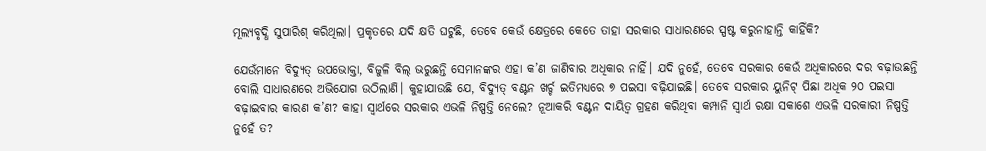ମୂଲ୍ୟବୃଦ୍ଧି ସୁପାରିଶ୍ କରିଥିଲା। ପ୍ରକୃତରେ ଯଦି କ୍ଷତି ଘଟୁଛି, ତେବେ କେଉଁ କ୍ଷେତ୍ରରେ କେତେ ତାହା ସରକାର ସାଧାରଣରେ ସ୍ପଷ୍ଟ କରୁନାହାନ୍ତି କାହିଁକି?

ଯେଉଁମାନେ ବିଦ୍ୟୁତ୍ ଉପଭୋକ୍ତା, ବିଜୁଳି ବିଲ୍ ଭରୁଛନ୍ତି ସେମାନଙ୍କର ଏହା କ’ଣ ଜାଣିବାର ଅଧିକାର ନାହିଁ। ଯଦି ନୁହେଁ, ତେବେ ସରକାର କେଉଁ ଅଧିକାରରେ ଦର ବଢ଼ାଉଛନ୍ତି ବୋଲି ସାଧାରଣରେ ଅଭିଯୋଗ ଉଠିଲାଣି। କୁହାଯାଉଛି ଯେ, ବିଦ୍ୟୁତ୍ ବଣ୍ଟନ ଖର୍ଚ୍ଚ ଇତିମଧ୍ୟରେ ୭ ପଇସା ବଢ଼ିଯାଇଛି। ତେବେ ସରକାର ୟୁନିଟ୍ ପିଛା ଅଧିକ ୨୦ ପଇସା ବଢ଼ାଇବାର କାରଣ କ’ଣ? କାହା ସ୍ଵାର୍ଥରେ ସରକାର ଏଭଳି ନିଷ୍ପତ୍ତି ନେଲେ? ନୂଆକରି ବଣ୍ଟନ ଦାୟିତ୍ଵ ଗ୍ରହଣ କରିଥିବା କମ୍ପାନି ସ୍ଵାର୍ଥ ରକ୍ଷା ସକାଶେ ଏଭଳି ସରକାରୀ ନିଷ୍ପତ୍ତି ନୁହେଁ ତ?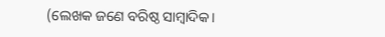(ଲେଖକ ଜଣେ ବରିଷ୍ଠ ସାମ୍ବାଦିକ।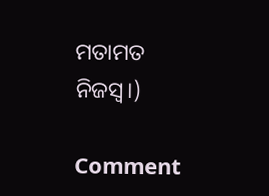ମତାମତ ନିଜସ୍ୱ।)

Comment